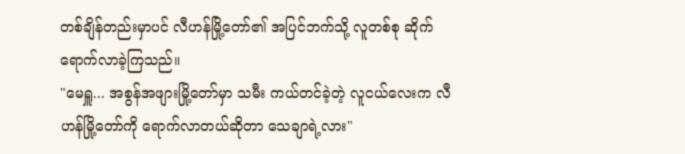တစ်ချိန်တည်းမှာပင် လီဟန်မြို့တော်၏ အပြင်ဘက်သို့ လူတစ်စု ဆိုက်ရောက်လာခဲ့ကြသည်။
"မေရှူ... အစွန်အဖျားမြို့တော်မှာ သမီး ကယ်တင်ခဲ့တဲ့ လူငယ်လေးက လီဟန်မြို့တော်ကို ရောက်လာတယ်ဆိုတာ သေချာရဲ့လား"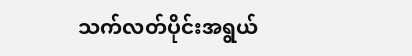သက်လတ်ပိုင်းအရွယ်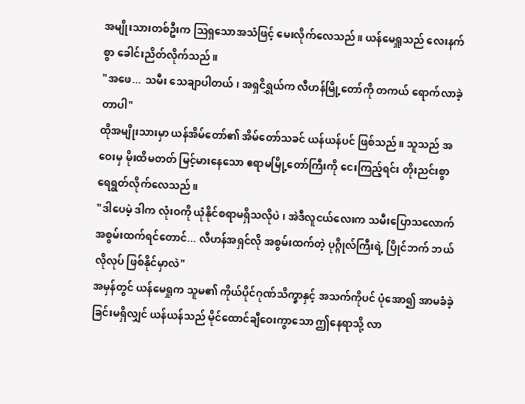အမျိုးသားတစ်ဦးက ဩရှသောအသံဖြင့် မေးလိုက်လေသည်။ ယန်မေရှူသည် လေးနက်စွာ ခေါင်းညိတ်လိုက်သည်။
"အဖေ... သမီး သေချာပါတယ်၊ အရှငိရွှယ်က လီဟန်မြို့တော်ကို တကယ် ရောက်လာခဲ့တာပါ"
ထိုအမျိုးသားမှာ ယန်အိမ်တော်၏ အိမ်တော်သခင် ယန်ယန်ပင် ဖြစ်သည်။ သူသည် အဝေးမှ မိုးထိမတတ် မြင့်မားနေသော ဧရာမမြို့တော်ကြီးကို ငေးကြည့်ရင်း တိုးညင်းစွာ ရေရွတ်လိုက်လေသည်။
"ဒါပေမဲ့ ဒါက လုံးဝကို ယုံနိုင်စရာမရှိသလိုပဲ၊ အဲဒီလူငယ်လေးက သမီးပြောသလောက် အစွမ်းထက်ရင်တောင်... လီဟန်အရှင်လို အစွမ်းထက်တဲ့ ပုဂ္ဂိုလ်ကြီးရဲ့ ပြိုင်ဘက် ဘယ်လိုလုပ် ဖြစ်နိုင်မှာလဲ"
အမှန်တွင် ယန်မေရှုက သူမ၏ ကိုယ်ပိုင်ဂုဏ်သိက္ခာနှင့် အသက်ကိုပင် ပုံအော၍ အာမခံခဲ့ခြင်းမရှိလျှင် ယန်ယန်သည် မိုင်ထောင်ချီဝေးကွာသော ဤနေရာသို့ လာ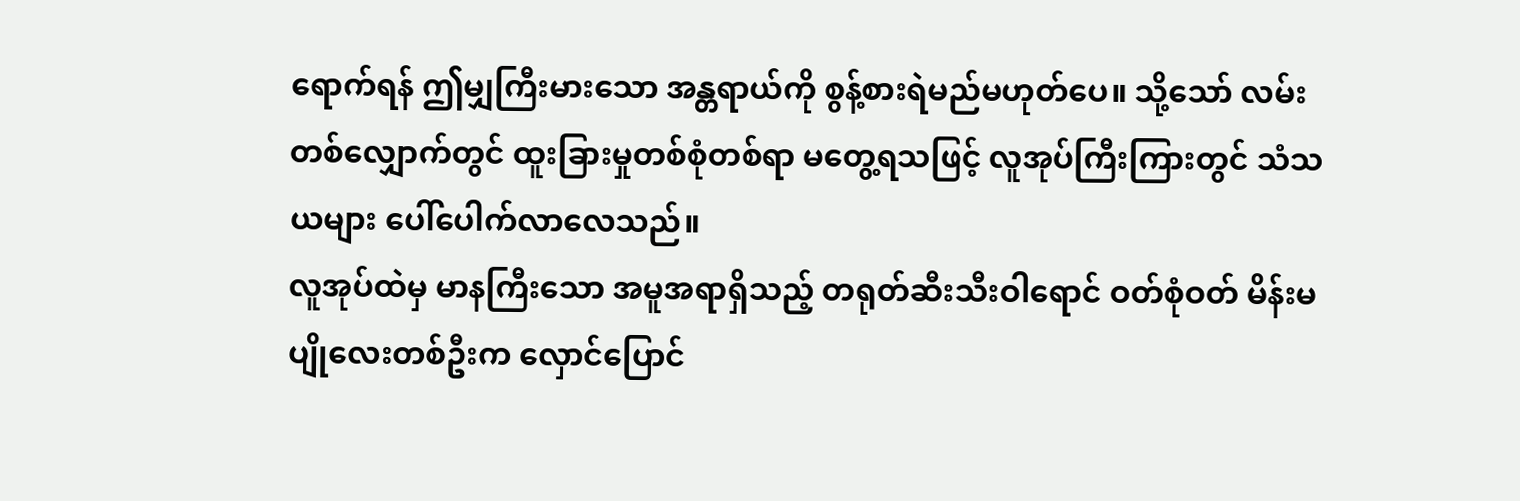ရောက်ရန် ဤမျှကြီးမားသော အန္တရာယ်ကို စွန့်စားရဲမည်မဟုတ်ပေ။ သို့သော် လမ်းတစ်လျှောက်တွင် ထူးခြားမှုတစ်စုံတစ်ရာ မတွေ့ရသဖြင့် လူအုပ်ကြီးကြားတွင် သံသယများ ပေါ်ပေါက်လာလေသည်။
လူအုပ်ထဲမှ မာနကြီးသော အမူအရာရှိသည့် တရုတ်ဆီးသီးဝါရောင် ဝတ်စုံဝတ် မိန်းမပျိုလေးတစ်ဦးက လှောင်ပြောင်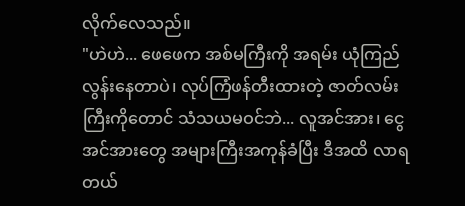လိုက်လေသည်။
"ဟဲဟဲ... ဖေဖေက အစ်မကြီးကို အရမ်း ယုံကြည်လွန်းနေတာပဲ၊ လုပ်ကြံဖန်တီးထားတဲ့ ဇာတ်လမ်းကြီးကိုတောင် သံသယမဝင်ဘဲ... လူအင်အား၊ ငွေအင်အားတွေ အများကြီးအကုန်ခံပြီး ဒီအထိ လာရတယ်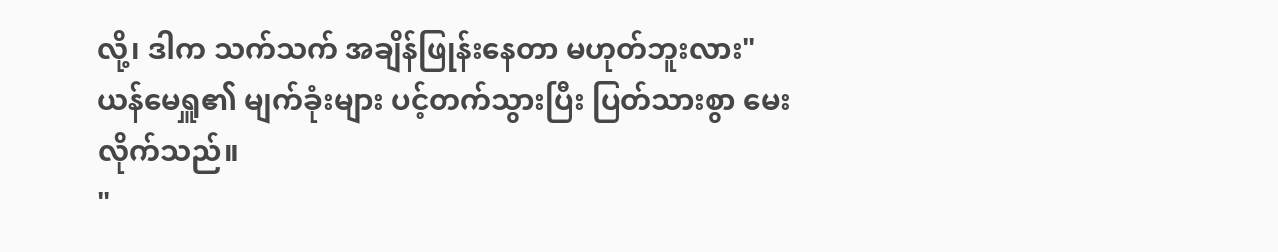လို့၊ ဒါက သက်သက် အချိန်ဖြုန်းနေတာ မဟုတ်ဘူးလား"
ယန်မေရှူ၏ မျက်ခုံးများ ပင့်တက်သွားပြီး ပြတ်သားစွာ မေးလိုက်သည်။
"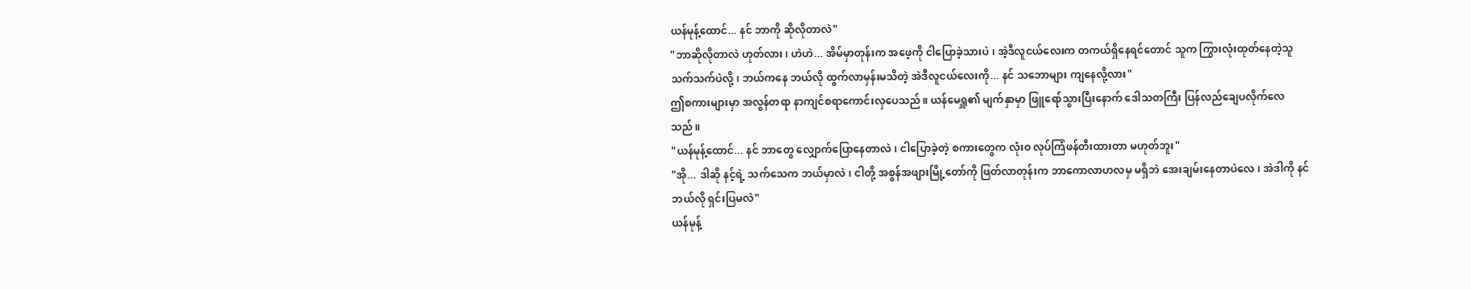ယန်မုန့်ထောင်... နင် ဘာကို ဆိုလိုတာလဲ"
"ဘာဆိုလိုတာလဲ ဟုတ်လား၊ ဟဲဟဲ... အိမ်မှာတုန်းက အဖေ့ကို ငါပြောခဲ့သားပဲ၊ အဲ့ဒီလူငယ်လေးက တကယ်ရှိနေရင်တောင် သူက ကြွားလုံးထုတ်နေတဲ့သူ သက်သက်ပဲလို့၊ ဘယ်ကနေ ဘယ်လို ထွက်လာမှန်းမသိတဲ့ အဲဒီလူငယ်လေးကို... နင် သဘောများ ကျနေလို့လား"
ဤစကားများမှာ အလွန်တရာ နာကျင်စရာကောင်းလှပေသည်။ ယန်မေရှူ၏ မျက်နှာမှာ ဖြူရော်သွားပြီးနောက် ဒေါသတကြီး ပြန်လည်ချေပလိုက်လေသည်။
"ယန်မုန့်ထောင်... နင် ဘာတွေ လျှောက်ပြောနေတာလဲ၊ ငါပြောခဲ့တဲ့ စကားတွေက လုံးဝ လုပ်ကြံဖန်တီးထားတာ မဟုတ်ဘူး"
"အို... ဒါဆို နင့်ရဲ့ သက်သေက ဘယ်မှာလဲ၊ ငါတို့ အစွန်အဖျားမြို့တော်ကို ဖြတ်လာတုန်းက ဘာကောလာဟလမှ မရှိဘဲ အေးချမ်းနေတာပဲလေ၊ အဲဒါကို နင် ဘယ်လို ရှင်းပြမလဲ"
ယန်မုန့်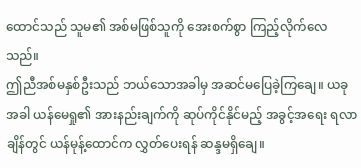ထောင်သည် သူမ၏ အစ်မဖြစ်သူကို အေးစက်စွာ ကြည့်လိုက်လေသည်။
ဤညီအစ်မနှစ်ဦးသည် ဘယ်သောအခါမှ အဆင်မပြေခဲ့ကြချေ။ ယခုအခါ ယန်မေရှု၏ အားနည်းချက်ကို ဆုပ်ကိုင်နိုင်မည့် အခွင့်အရေး ရလာချိန်တွင် ယန်မုန့်ထောင်က လွှတ်ပေးရန် ဆန္ဒမရှိချေ။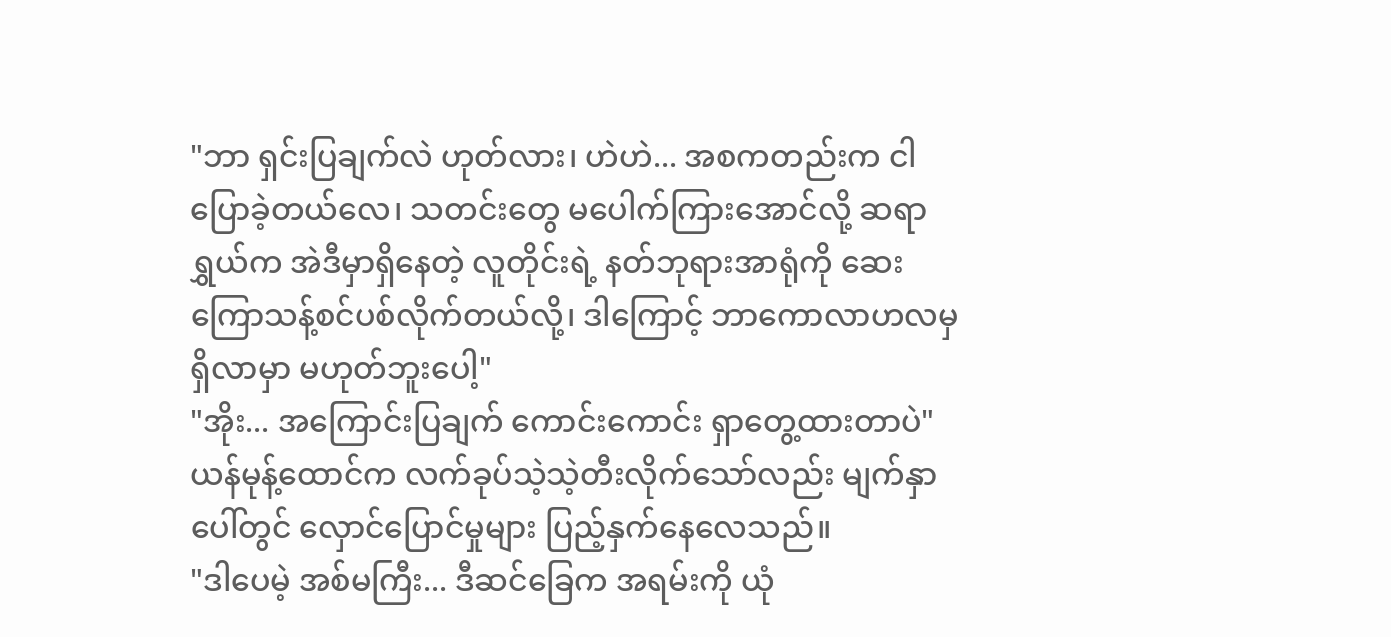"ဘာ ရှင်းပြချက်လဲ ဟုတ်လား၊ ဟဲဟဲ... အစကတည်းက ငါပြောခဲ့တယ်လေ၊ သတင်းတွေ မပေါက်ကြားအောင်လို့ ဆရာရွှယ်က အဲဒီမှာရှိနေတဲ့ လူတိုင်းရဲ့ နတ်ဘုရားအာရုံကို ဆေးကြောသန့်စင်ပစ်လိုက်တယ်လို့၊ ဒါကြောင့် ဘာကောလာဟလမှ ရှိလာမှာ မဟုတ်ဘူးပေါ့"
"အိုး... အကြောင်းပြချက် ကောင်းကောင်း ရှာတွေ့ထားတာပဲ"
ယန်မုန့်ထောင်က လက်ခုပ်သဲ့သဲ့တီးလိုက်သော်လည်း မျက်နှာပေါ်တွင် လှောင်ပြောင်မှုများ ပြည့်နှက်နေလေသည်။
"ဒါပေမဲ့ အစ်မကြီး... ဒီဆင်ခြေက အရမ်းကို ယုံ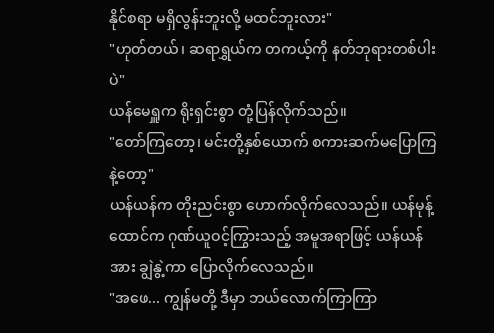နိုင်စရာ မရှိလွန်းဘူးလို့ မထင်ဘူးလား"
"ဟုတ်တယ်၊ ဆရာရွှယ်က တကယ့်ကို နတ်ဘုရားတစ်ပါးပဲ"
ယန်မေရှူက ရိုးရှင်းစွာ တုံ့ပြန်လိုက်သည်။
"တော်ကြတော့၊ မင်းတို့နှစ်ယောက် စကားဆက်မပြောကြနဲ့တော့"
ယန်ယန်က တိုးညင်းစွာ ဟောက်လိုက်လေသည်။ ယန်မုန့်ထောင်က ဂုဏ်ယူဝင့်ကြွားသည့် အမူအရာဖြင့် ယန်ယန်အား ချွဲနွဲ့ကာ ပြောလိုက်လေသည်။
"အဖေ... ကျွန်မတို့ ဒီမှာ ဘယ်လောက်ကြာကြာ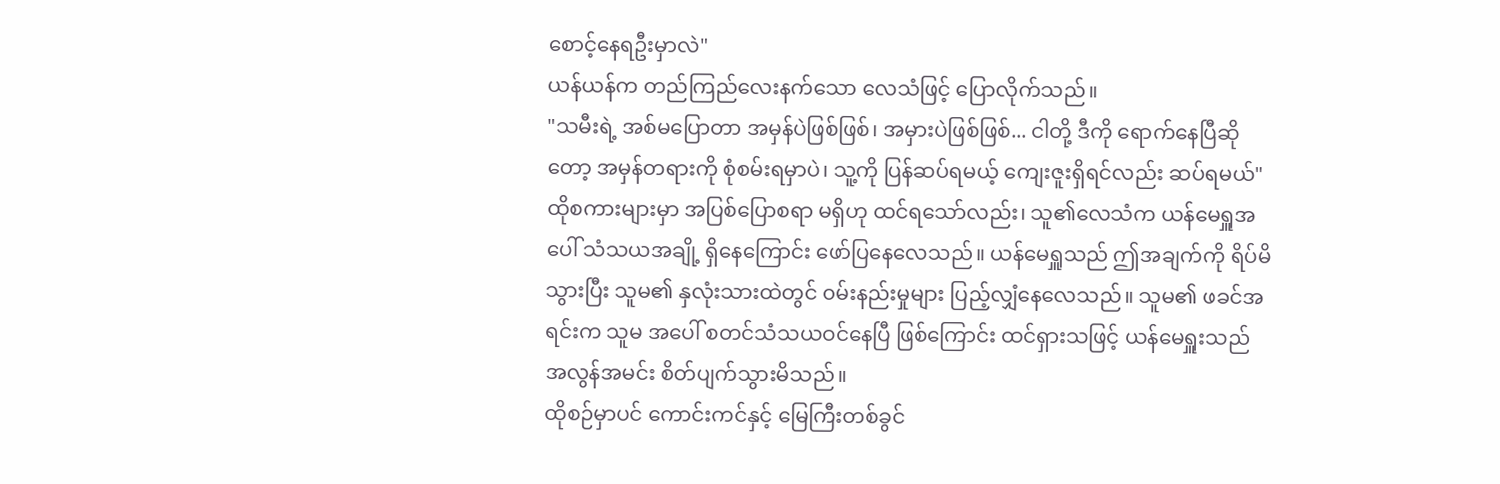စောင့်နေရဦးမှာလဲ"
ယန်ယန်က တည်ကြည်လေးနက်သော လေသံဖြင့် ပြောလိုက်သည်။
"သမီးရဲ့ အစ်မပြောတာ အမှန်ပဲဖြစ်ဖြစ်၊ အမှားပဲဖြစ်ဖြစ်... ငါတို့ ဒီကို ရောက်နေပြီဆိုတော့ အမှန်တရားကို စုံစမ်းရမှာပဲ၊ သူ့ကို ပြန်ဆပ်ရမယ့် ကျေးဇူးရှိရင်လည်း ဆပ်ရမယ်"
ထိုစကားများမှာ အပြစ်ပြောစရာ မရှိဟု ထင်ရသော်လည်း၊ သူ၏လေသံက ယန်မေရှူအပေါ် သံသယအချို့ ရှိနေကြောင်း ဖော်ပြနေလေသည်။ ယန်မေရှူသည် ဤအချက်ကို ရိပ်မိသွားပြီး သူမ၏ နှလုံးသားထဲတွင် ၀မ်းနည်းမှုများ ပြည့်လျှံနေလေသည်။ သူမ၏ ဖခင်အရင်းက သူမ အပေါ် စတင်သံသယဝင်နေပြီ ဖြစ်ကြောင်း ထင်ရှားသဖြင့် ယန်မေရှူးသည် အလွန်အမင်း စိတ်ပျက်သွားမိသည်။
ထိုစဉ်မှာပင် ကောင်းကင်နှင့် မြေကြီးတစ်ခွင်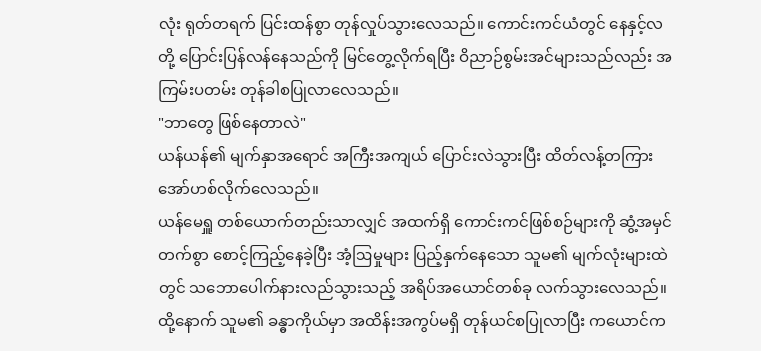လုံး ရုတ်တရက် ပြင်းထန်စွာ တုန်လှုပ်သွားလေသည်။ ကောင်းကင်ယံတွင် နေနှင့်လတို့ ပြောင်းပြန်လန်နေသည်ကို မြင်တွေ့လိုက်ရပြီး ဝိညာဉ်စွမ်းအင်များသည်လည်း အကြမ်းပတမ်း တုန်ခါစပြုလာလေသည်။
"ဘာတွေ ဖြစ်နေတာလဲ"
ယန်ယန်၏ မျက်နှာအရောင် အကြီးအကျယ် ပြောင်းလဲသွားပြီး ထိတ်လန့်တကြား အော်ဟစ်လိုက်လေသည်။
ယန်မေရှူ တစ်ယောက်တည်းသာလျှင် အထက်ရှိ ကောင်းကင်ဖြစ်စဉ်များကို ဆွံ့အမှင်တက်စွာ စောင့်ကြည့်နေခဲ့ပြီး အံ့ဩမှုများ ပြည့်နှက်နေသော သူမ၏ မျက်လုံးများထဲတွင် သဘောပေါက်နားလည်သွားသည့် အရိပ်အယောင်တစ်ခု လက်သွားလေသည်။ ထို့နောက် သူမ၏ ခန္ဓာကိုယ်မှာ အထိန်းအကွပ်မရှိ တုန်ယင်စပြုလာပြီး ကယောင်က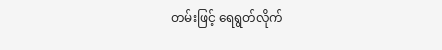တမ်းဖြင့် ရေရွတ်လိုက်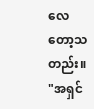လေတော့သတည်း။
"အရှင်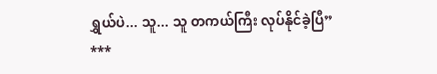ရွှယ်ပဲ... သူ... သူ တကယ်ကြီး လုပ်နိုင်ခဲ့ပြီ”
***